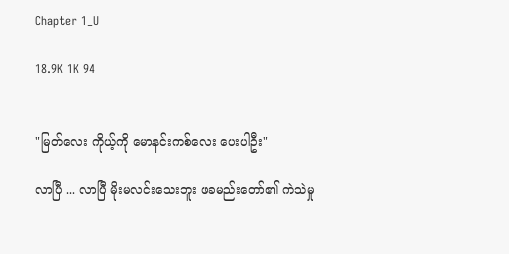Chapter 1_U

18.9K 1K 94


"မြတ်လေး ကိုယ့်ကို မောနင်းကစ်လေး ပေးပါဦး"

လာပြီ ... လာပြီ မိုးမလင်းသေးဘူး ဖခမည်းတော်၏ ကဲသဲမှု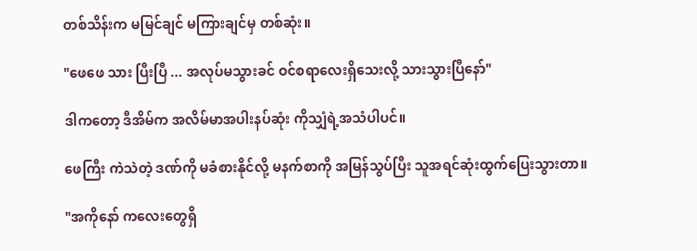တစ်သိန်းက မမြင်ချင် မကြားချင်မှ တစ်ဆုံး။

"ဖေဖေ သား ပြီးပြီ ... အလုပ်မသွားခင် ဝင်စရာလေးရှိသေးလို့ သားသွားပြီနော်"

ဒါကတော့ ဒီအိမ်က အလိမ်မာအပါးနပ်ဆုံး ကိုသျှံရဲ့အသံပါပင်။

ဖေကြီး ကဲသဲတဲ့ ဒဏ်ကို မခံစားနိုင်လို့ မနက်စာကို အမြန်သွပ်ပြီး သူအရင်ဆုံးထွက်ပြေးသွားတာ။

"အကိုနော် ကလေးတွေရှိ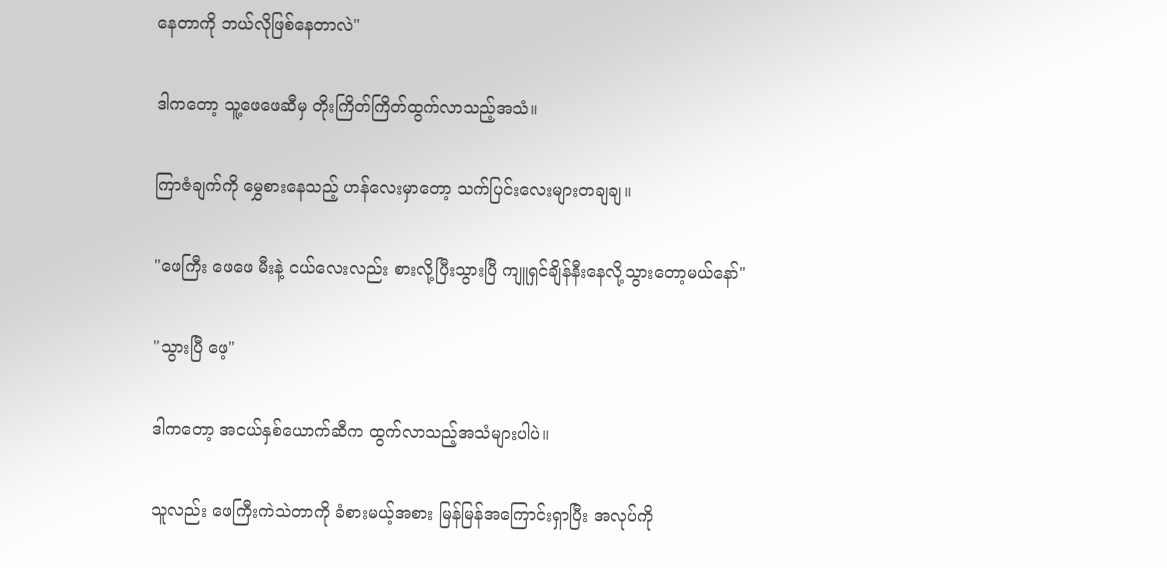နေတာကို ဘယ်လိုဖြစ်နေတာလဲ"

ဒါကတော့ သူ့ဖေဖေဆီမှ တိုးကြိတ်ကြိတ်ထွက်လာသည့်အသံ။

ကြာဇံချက်ကို မွှေစားနေသည့် ဟန်လေးမှာတော့ သက်ပြင်းလေးများတချချ။

"ဖေကြီး ဖေဖေ မီးနဲ့ ငယ်လေးလည်း စားလို့ပြီးသွားပြီ ကျူရှင်ချိန်နီးနေလို့သွားတော့မယ်နော်"

"သွားပြီ ဖေ့"

ဒါကတော့ အငယ်နှစ်ယောက်ဆီက ထွက်လာသည့်အသံများပါပဲ။

သူလည်း ဖေကြီးကဲသဲတာကို ခံစားမယ့်အစား မြန်မြန်အကြောင်းရှာပြီး အလုပ်ကို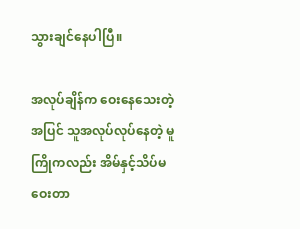သွားချင်နေပါပြီ။

အလုပ်ချိန်က ဝေးနေသေးတဲ့အပြင် သူအလုပ်လုပ်နေတဲ့ မူကြိုကလည်း အိမ်နှင့်သိပ်မဝေးတာ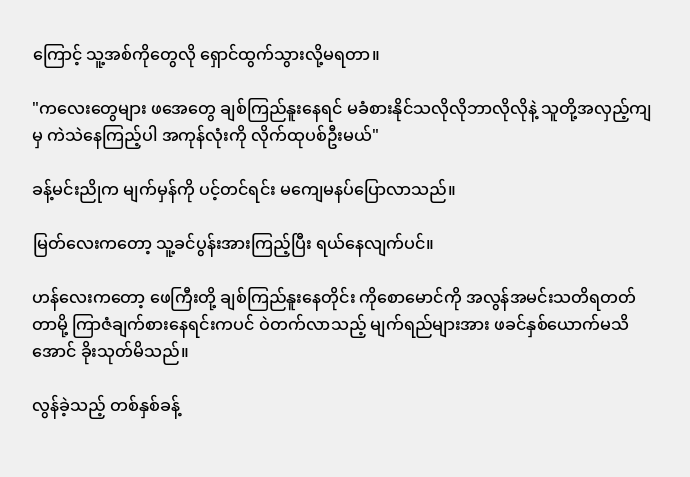ကြောင့် သူ့အစ်ကိုတွေလို ရှောင်ထွက်သွားလို့မရတာ။

"ကလေးတွေများ ဖအေတွေ ချစ်ကြည်နူးနေရင် မခံစားနိုင်သလိုလိုဘာလိုလိုနဲ့ သူတို့အလှည့်ကျမှ ကဲသဲနေကြည့်ပါ အကုန်လုံးကို လိုက်ထုပစ်ဦးမယ်"

ခန့်မင်းညိုက မျက်မှန်ကို ပင့်တင်ရင်း မကျေမနပ်ပြောလာသည်။

မြတ်လေးကတော့ သူ့ခင်ပွန်းအားကြည့်ပြီး ရယ်နေလျက်ပင်။

ဟန်လေးကတော့ ဖေကြီးတို့ ချစ်ကြည်နူးနေတိုင်း ကိုစောမောင်ကို အလွန်အမင်းသတိရတတ်တာမို့ ကြာဇံချက်စားနေရင်းကပင် ဝဲတက်လာသည့် မျက်ရည်များအား ဖခင်နှစ်ယောက်မသိအောင် ခိုးသုတ်မိသည်။

လွန်ခဲ့သည့် တစ်နှစ်ခန့်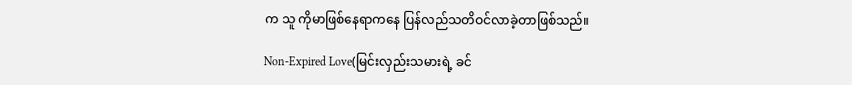က သူ ကိုမာဖြစ်နေရာကနေ ပြန်လည်သတိဝင်လာခဲ့တာဖြစ်သည်။

Non-Expired Love(မြင်းလှည်းသမားရဲ့ ခင်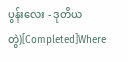ပွန်းလေး - ဒုတိယတွဲ)[Completed]Where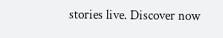stories live. Discover now